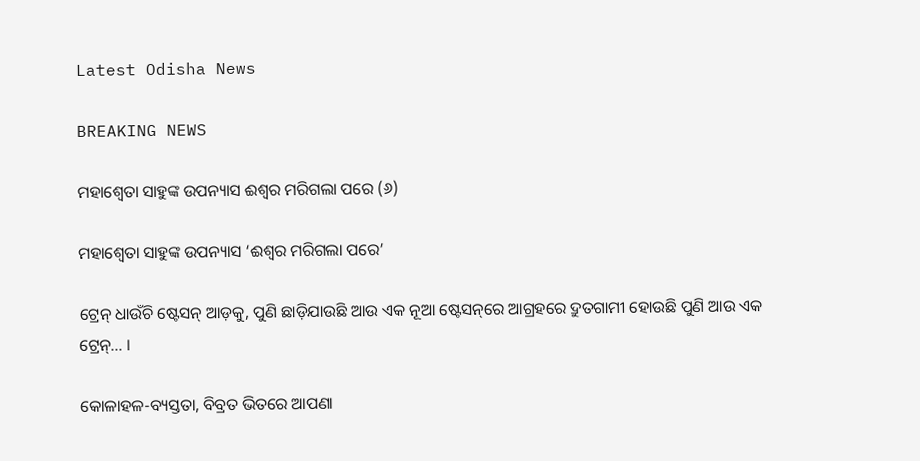Latest Odisha News

BREAKING NEWS

ମହାଶ୍ୱେତା ସାହୁଙ୍କ ଉପନ୍ୟାସ ଈଶ୍ୱର ମରିଗଲା ପରେ (୬)

ମହାଶ୍ୱେତା ସାହୁଙ୍କ ଉପନ୍ୟାସ ‘ଈଶ୍ୱର ମରିଗଲା ପରେ’

ଟ୍ରେନ୍ ଧାଉଁଚି ଷ୍ଟେସନ୍ ଆଡ଼କୁ, ପୁଣି ଛାଡ଼ିଯାଉଛି ଆଉ ଏକ ନୂଆ ଷ୍ଟେସନ୍‌ରେ ଆଗ୍ରହରେ ଦ୍ରୁତଗାମୀ ହୋଉଛି ପୁଣି ଆଉ ଏକ ଟ୍ରେନ୍‌… ।

କୋଳାହଳ-ବ୍ୟସ୍ତତା, ବିବ୍ରତ ଭିତରେ ଆପଣା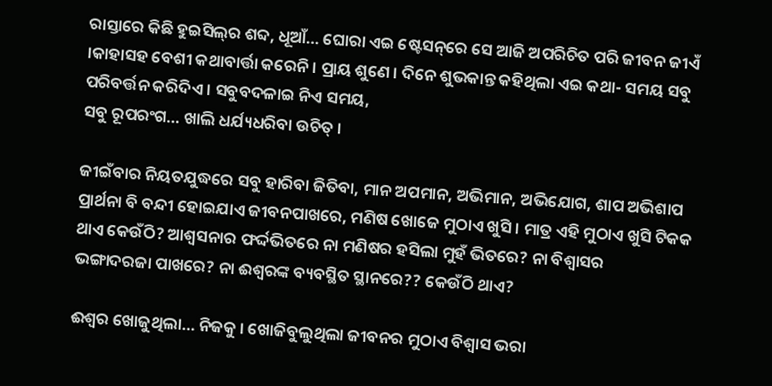ରାସ୍ତାରେ କିଛି ହୁଇସିଲ୍‌ର ଶବ୍ଦ, ଧୂଆଁ… ଘୋରା ଏଇ ଷ୍ଟେସନ୍‌ରେ ସେ ଆଜି ଅପରିଚିତ ପରି ଜୀବନ ଜୀଏଁ ।କାହାସହ ବେଶୀ କଥାବାର୍ତ୍ତା କରେନି । ପ୍ରାୟ ଶୁଣେ । ଦିନେ ଶୁଭକାନ୍ତ କହିଥିଲା ଏଇ କଥା- ସମୟ ସବୁ ପରିବର୍ତ୍ତନ କରିଦିଏ । ସବୁବଦଳାଇ ନିଏ ସମୟ,
ସବୁ ରୂପରଂଗ… ଖାଲି ଧର୍ଯ୍ୟଧରିବା ଉଚିତ୍ ।

ଜୀଇଁବାର ନିୟତଯୁଦ୍ଧରେ ସବୁ ହାରିବା ଜିତିବା, ମାନ ଅପମାନ, ଅଭିମାନ, ଅଭିଯୋଗ, ଶାପ ଅଭିଶାପ ପ୍ରାର୍ଥନା ବି ବନ୍ଦୀ ହୋଇଯାଏ ଜୀବନପାଖରେ, ମଣିଷ ଖୋଜେ ମୁଠାଏ ଖୁସି । ମାତ୍ର ଏହି ମୁଠାଏ ଖୁସି ଟିକକ ଥାଏ କେଉଁଠି? ଆଶ୍ୱସନାର ଫର୍ଦ୍ଦଭିତରେ ନା ମଣିଷର ହସିଲା ମୁହଁ ଭିତରେ? ନା ବିଶ୍ୱାସର
ଭଙ୍ଗାଦରଜା ପାଖରେ? ନା ଈଶ୍ୱରଙ୍କ ବ୍ୟବସ୍ଥିତ ସ୍ଥାନରେ?? କେଉଁଠି ଥାଏ?

ଈଶ୍ୱର ଖୋଜୁଥିଲା… ନିଜକୁ । ଖୋଜିବୁଲୁଥିଲା ଜୀବନର ମୁଠାଏ ବିଶ୍ୱାସ ଭରା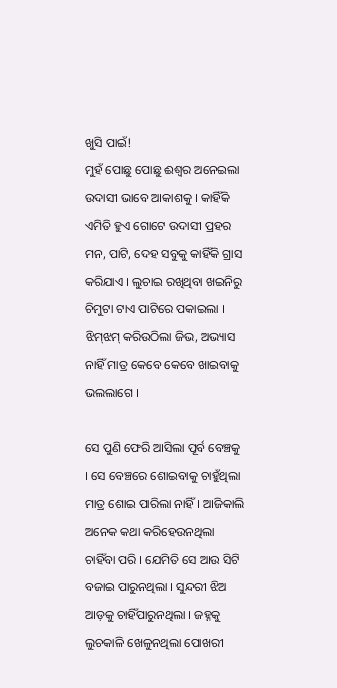ଖୁସି ପାଇଁ!
ମୁହଁ ପୋଛୁ ପୋଛୁ ଈଶ୍ୱର ଅନେଇଲା ଉଦାସୀ ଭାବେ ଆକାଶକୁ । କାହିଁକି ଏମିତି ହୁଏ ଗୋଟେ ଉଦାସୀ ପ୍ରହର ମନ, ପାଟି, ଦେହ ସବୁକୁ କାହିଁକି ଗ୍ରାସ କରିଯାଏ । ଲୁଚାଇ ରଖିଥିବା ଖଇନିରୁ ଚିମୁଟା ଟାଏ ପାଟିରେ ପକାଇଲା । ଝିମ୍‌ଝମ୍ କରିଉଠିଲା ଜିଭ, ଅଭ୍ୟାସ ନାହିଁ ମାତ୍ର କେବେ କେବେ ଖାଇବାକୁ
ଭଲଲାଗେ ।

ସେ ପୁଣି ଫେରି ଆସିଲା ପୂର୍ବ ବେଞ୍ଚକୁ । ସେ ବେଞ୍ଚରେ ଶୋଇବାକୁ ଚାହୁଁଥିଲା ମାତ୍ର ଶୋଇ ପାରିଲା ନାହିଁ । ଆଜିକାଲି ଅନେକ କଥା କରିହେଉନଥିଲା ଚାହିଁବା ପରି । ଯେମିତି ସେ ଆଉ ସିଟି ବଜାଇ ପାରୁନଥିଲା । ସୁନ୍ଦରୀ ଝିଅ ଆଡ଼କୁ ଚାହିଁପାରୁନଥିଲା । ଜହ୍ନକୁ ଲୁଚକାଳି ଖେଳୁନଥିଲା ପୋଖରୀ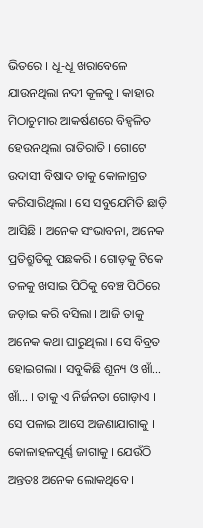ଭିତରେ । ଧୂ-ଧୂ ଖରାବେଳେ ଯାଉନଥିଲା ନଦୀ କୂଳକୁ । କାହାର ମିଠାଚୁମାର ଆକର୍ଷଣରେ ବିହ୍ୱଳିତ ହେଉନଥିଲା ରାତିରାତି । ଗୋଟେ ଉଦାସୀ ବିଷାଦ ତାକୁ କୋଳାଗ୍ରତ କରିସାରିଥିଲା । ସେ ସବୁଯେମିତି ଛାଡ଼ି ଆସିଛି । ଅନେକ ସଂଭାବନା, ଅନେକ ପ୍ରତିଶ୍ରୁତିକୁ ପଛକରି । ଗୋଡ଼କୁ ଟିକେ ତଳକୁ ଖସାଇ ପିଠିକୁ ବେଞ୍ଚ ପିଠିରେ ଜଡ଼ାଇ କରି ବସିଲା । ଆଜି ତାକୁ ଅନେକ କଥା ଘାରୁଥିଲା । ସେ ବିବ୍ରତ ହୋଇଗଲା । ସବୁକିଛି ଶୂନ୍ୟ ଓ ଖାଁ… ଖାଁ… । ତାକୁ ଏ ନିର୍ଜନତା ଗୋଡ଼ାଏ । ସେ ପଳାଇ ଆସେ ଅଜଣାଯାଗାକୁ । କୋଳାହଳପୂର୍ଣ୍ଣ ଜାଗାକୁ । ଯେଉଁଠି ଅନ୍ତତଃ ଅନେକ ଲୋକଥିବେ ।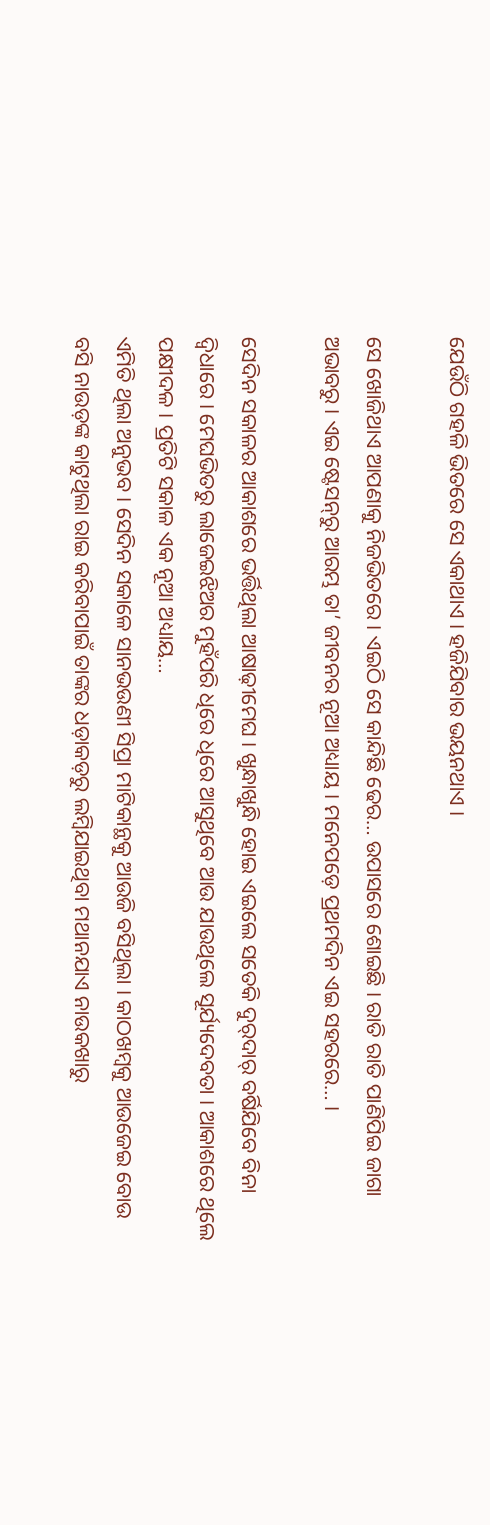ଯେଉଁଠି ଗହଳି ଭିତରେ ସେ ଏକାଥାଏ । ହଜିଯିବାର ଭୟନଥାଏ ।

ସେ ଖୋଜିଥାଏ ଆପଣାକୁ ନିଜଭିତରେ । ଏଇଠି ସେ କାନ୍ଦିଛି ଢେର… ଉପାସରେ ଶୋଇଛି । ରାତି ରାତି ପାଣିପିଇ ଜାଗା ଅଭାବରୁ । ଏଇ ଷ୍ଟେସନ୍‌ରୁ ଆରମ୍ଭ ତା’ ଜୀବନର ନୂଆ ଅଧ୍ୟାୟ । ମନେପଡ଼େ ପ୍ରଥମଦିନ ଏଇ ସହରରେ… ।

ସେଦିନ ସକାଳର ଆକାଶରେ ଭର୍ତ୍ତିଥିଲା ଆଷାଢ଼ୀମେଘ । ଖୁନ୍ଧାଖୁନ୍ଧି ହୋଇ ଏଇଲେ ସତେକି ଦୁର୍‌ଦାର୍ ବର୍ଷିଯିବେ ବିନା ଦ୍ୱିଧାରେ । ମେଘଭିତରୁ ଲାଜେଇଝିଅର ମୁହଁପରି ଧିରେ ଧିରେ ଆସୁଥିବେ ଆଉ ଯାଉଥିଲେ ସୂର୍ଯ୍ୟଦେବତା । ଆକାଶରେ ଥିଲେ ପକ୍ଷୀଦଳ । ପ୍ରତିଟି ସକାଳ ଏକ ନୂଆ ଅଧ୍ୟାୟ…
ଏମିତି ଥିଲା ଅନୁଭବ । ସେଦିନ ସକାଳେ ସାନଭଉଣୀ ସିପ୍ରା ମାଟିକାନ୍ଥକୁ ଆଉଜି ବସିଥିଲା । କାଠଖମ୍ବକୁ ଆଉଜେଇ ବୋଉ ବସି ନାଉଡ଼ଙ୍କ କାଟୁଥିଲା ରାଇ କରିବାପାଇଁ ତାଙ୍କର ଧଡ଼ାକଡ଼ରୁ ଲମ୍ବିଯାଇଥିବା ମଥାନଯାଏ ନାଉକଖାରୁ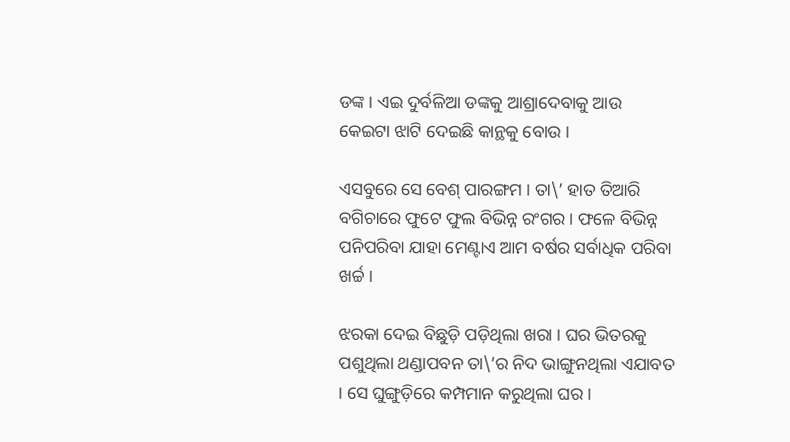ଡଙ୍କ । ଏଇ ଦୁର୍ବଳିଆ ଡଙ୍କକୁ ଆଶ୍ରାଦେବାକୁ ଆଉ କେଇଟା ଝାଟି ଦେଇଛି କାନ୍ଥକୁ ବୋଉ ।

ଏସବୁରେ ସେ ବେଶ୍ ପାରଙ୍ଗମ । ତା\’ ହାତ ତିଆରି ବଗିଚାରେ ଫୁଟେ ଫୁଲ ବିଭିନ୍ନ ରଂଗର । ଫଳେ ବିଭିନ୍ନ ପନିପରିବା ଯାହା ମେଣ୍ଟାଏ ଆମ ବର୍ଷର ସର୍ବାଧିକ ପରିବା ଖର୍ଚ୍ଚ ।

ଝରକା ଦେଇ ବିଛୁଡ଼ି ପଡ଼ିଥିଲା ଖରା । ଘର ଭିତରକୁ ପଶୁଥିଲା ଥଣ୍ଡାପବନ ତା\’ର ନିଦ ଭାଙ୍ଗୁନଥିଲା ଏଯାବତ । ସେ ଘୁଙ୍ଗୁଡ଼ିରେ କମ୍ପମାନ କରୁଥିଲା ଘର ।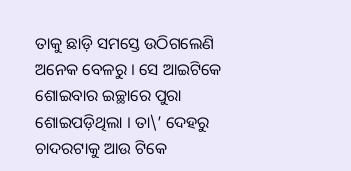ତାକୁ ଛାଡ଼ି ସମସ୍ତେ ଉଠିଗଲେଣି ଅନେକ ବେଳରୁ । ସେ ଆଇଟିକେ ଶୋଇବାର ଇଚ୍ଛାରେ ପୁରା ଶୋଇପଡ଼ିଥିଲା । ତା\’ ଦେହରୁ ଚାଦରଟାକୁ ଆଉ ଟିକେ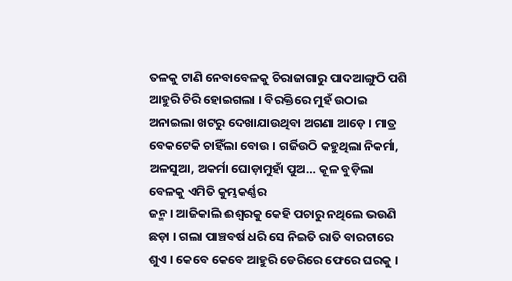ତଳକୁ ଟାଣି ନେବାବେଳକୁ ଚିରାଜାଗାରୁ ପାଦଆଙ୍ଗୁଠି ପଶି ଆହୁରି ଚିରି ହୋଇଗଲା । ବିରକ୍ତିରେ ମୁହଁ ଉଠାଇ ଅନାଇଲା ଖଟରୁ ଦେଖାଯାଉଥିବା ଅଗଣା ଆଡ଼େ । ମାତ୍ର ବେକଟେକି ଚାହିଁଲା ବୋଉ । ଗର୍ଜିଉଠି କହୁଥିଲା ନିକର୍ମା, ଅଳସୁଆ, ଅକର୍ମା ଘୋଡ଼ାମୁହାଁ ପୁଅ… କୂଳ ବୁଡ଼ିଲା ବେଳକୁ ଏମିତି କୁମ୍ଭକର୍ଣ୍ଣର
ଜନ୍ମ । ଆଜିକାଲି ଈଶ୍ୱରକୁ କେହି ପଚାରୁ ନଥିଲେ ଭଉଣି ଛଡ଼ା । ଗଲା ପାଞ୍ଚବର୍ଷ ଧରି ସେ ନିଇତି ରାତି ବାରଟାରେ ଶୁଏ । କେବେ କେବେ ଆହୁରି ଡେରିରେ ଫେରେ ଘରକୁ ।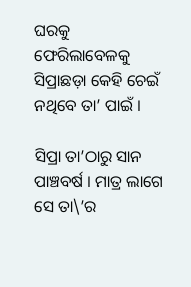ଘରକୁ ଫେରିଲାବେଳକୁ ସିପ୍ରାଛଡ଼ା କେହି ଚେଇଁ ନଥିବେ ତା’ ପାଇଁ ।

ସିପ୍ରା ତା’ଠାରୁ ସାନ ପାଞ୍ଚବର୍ଷ । ମାତ୍ର ଲାଗେ ସେ ତା\’ର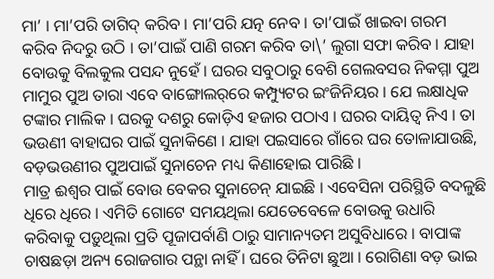ମା’ । ମା’ପରି ତାଗିଦ୍ କରିବ । ମା’ପରି ଯତ୍ନ ନେବ । ତା’ପାଇଁ ଖାଇବା ଗରମ କରିବ ନିଦରୁ ଉଠି । ତା’ପାଇଁ ପାଣି ଗରମ କରିବ ତା\’ ଲୁଗା ସଫା କରିବ । ଯାହା ବୋଉକୁ ବିଲକୁଲ ପସନ୍ଦ ନୁହେଁ । ଘରର ସବୁଠାରୁ ବେଶି ଗେଲବସର ନିକମ୍ମା ପୁଅ ମାମୁର ପୁଅ ତାରା ଏବେ ବାଙ୍ଗୋଲର୍‌ରେ କମ୍ପ୍ୟୁଟର ଇଂଜିନିୟର । ଯେ ଲକ୍ଷାଧିକ ଟଙ୍କାର ମାଲିକ । ଘରକୁ ଦଶରୁ କୋଡ଼ିଏ ହଜାର ପଠାଏ । ଘରର ଦାୟିତ୍ୱ ନିଏ । ତା ଭଉଣୀ ବାହାଘର ପାଇଁ ସୁନାକିଣେ । ଯାହା ପଇସାରେ ଗାଁରେ ଘର ତୋଳାଯାଉଛି, ବଡ଼ଭଉଣୀର ପୁଅପାଇଁ ସୁନାଚେନ ମଧ୍ୟ କିଣାହୋଇ ପାରିଛି ।
ମାତ୍ର ଈଶ୍ୱର ପାଇଁ ବୋଉ ବେକର ସୁନାଚେନ୍ ଯାଇଛି । ଏବେସିନା ପରିସ୍ଥିତି ବଦଳୁଛି ଧିରେ ଧିରେ । ଏମିତି ଗୋଟେ ସମୟଥିଲା ଯେତେବେଳେ ବୋଉକୁ ଉଧାରି କରିବାକୁ ପଡ଼ୁଥିଲା ପ୍ରତି ପୂଜାପର୍ବାଣି ଠାରୁ ସାମାନ୍ୟତମ ଅସୁବିଧାରେ । ବାପାଙ୍କ ଚାଷଛଡ଼ା ଅନ୍ୟ ରୋଜଗାର ପନ୍ଥା ନାହିଁ । ଘରେ ତିନିଟା ଛୁଆ । ରୋଗିଣା ବଡ଼ ଭାଇ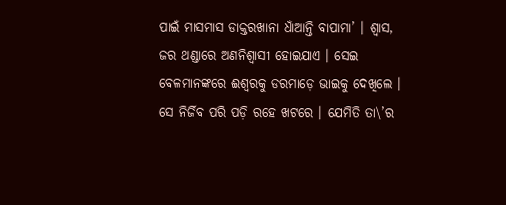ପାଇଁ ମାସମାସ ଡାକ୍ତରଖାନା ଧାଁଆନ୍ତି ବାପାମା’ । ଶ୍ୱାସ, ଜର ଥଣ୍ଡାରେ ଅଣନିଶ୍ୱାସୀ ହୋଇଯାଏ । ସେଇ ବେଳମାନଙ୍କରେ ଈଶ୍ୱରକୁ ଡରମାଡ଼େ ଭାଇକୁ ଦେଖିଲେ । ସେ ନିର୍ଜିବ ପରି ପଡ଼ି ରହେ ଖଟରେ । ଯେମିତି ତା\’ର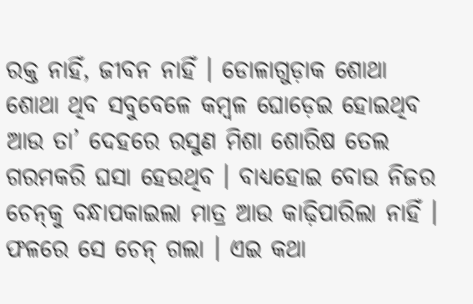ରକ୍ତ ନାହିଁ, ଜୀବନ ନାହିଁ । ଡୋଳାଗୁଡ଼ାକ ଶୋଥା ଶୋଥା ଥିବ ସବୁବେଳେ କମ୍ବଳ ଘୋଡ଼େଇ ହୋଇଥିବ ଆଉ ତା’ ଦେହରେ ରସୁଣ ମିଶା ଶୋରିଷ ତେଲ ଗରମକରି ଘସା ହେଉଥିବ । ବାଧ୍ୟହୋଇ ବୋଉ ନିଜର ଚେନ୍‌କୁ ବନ୍ଧାପକାଇଲା ମାତ୍ର ଆଉ କାଢ଼ିପାରିଲା ନାହିଁ । ଫଳରେ ସେ ଚେନ୍ ଗଲା । ଏଇ କଥା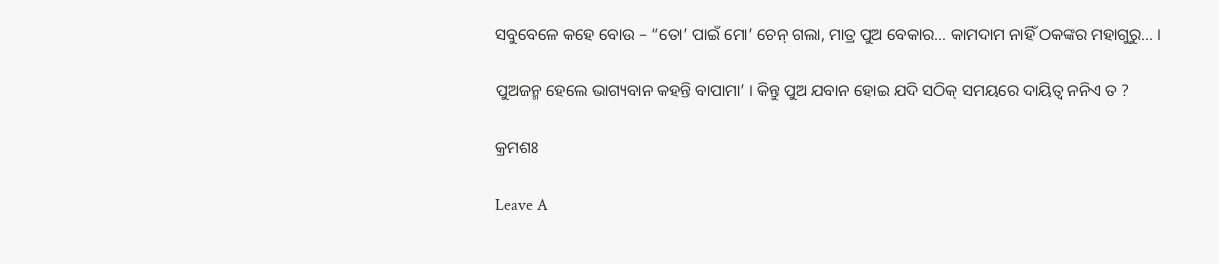ସବୁବେଳେ କହେ ବୋଉ – “ତୋ’ ପାଇଁ ମୋ’ ଚେନ୍ ଗଲା, ମାତ୍ର ପୁଅ ବେକାର… କାମଦାମ ନାହିଁ ଠକଙ୍କର ମହାଗୁରୁ… ।

ପୁଅଜନ୍ମ ହେଲେ ଭାଗ୍ୟବାନ କହନ୍ତି ବାପାମା’ । କିନ୍ତୁ ପୁଅ ଯବାନ ହୋଇ ଯଦି ସଠିକ୍ ସମୟରେ ଦାୟିତ୍ୱ ନନିଏ ତ ?

କ୍ରମଶଃ

Leave A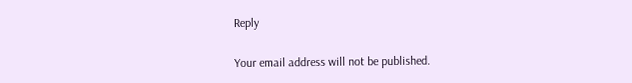Reply

Your email address will not be published.